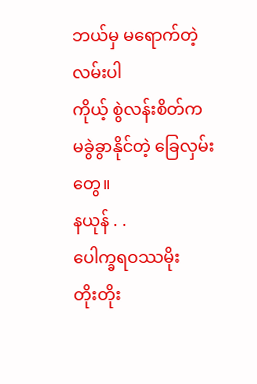ဘယ်မှ မရောက်တဲ့ လမ်းပါ
ကိုယ့် စွဲလန်းစိတ်က
မခွဲခွာနိုင်တဲ့ ခြေလှမ်းတွေ။
နယုန် . .
ပေါက္ခရဝဿမိုး
တိုးတိုး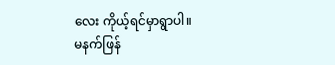လေး ကိုယ့်ရင်မှာရွာပါ။
မနက်ဖြန်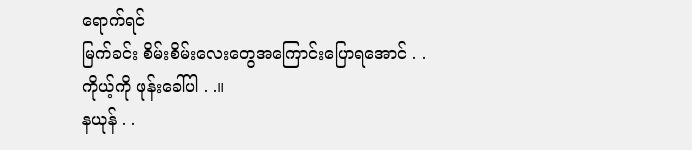ရောက်ရင်
မြက်ခင်း စိမ်းစိမ်းလေးတွေအကြောင်းပြောရအောင် . .
ကိုယ့်ကို ဖုန်းခေါ်ပါ . .။
နယုန် . .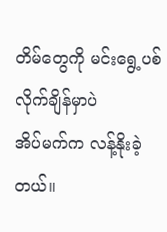တိမ်တွေကို မင်းရွေ့ပစ်လိုက်ချိန်မှာပဲ
အိပ်မက်က လန့်နိုးခဲ့တယ်။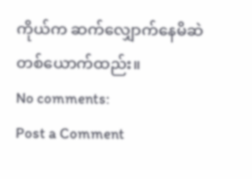ကိုယ်က ဆက်လျှောက်နေမိဆဲ
တစ်ယောက်ထည်း။
No comments:
Post a Comment